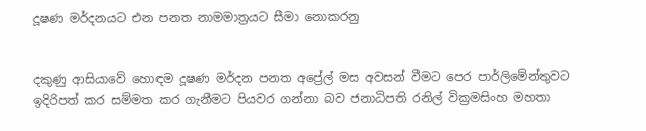දූෂණ මර්දනයට එන පනත නාමමාත්‍රයට සීමා නොකරනු


දකුණු ආසියාවේ හොඳම දූෂණ මර්දන පනත අප්‍රේල් මස අවසන් වීමට පෙර පාර්ලිමේන්තුවට ඉදිරිපත් කර සම්මත කර ගැනීමට පියවර ගන්නා බව ජනාධිපති රනිල් වික්‍රමසිංහ මහතා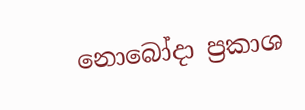නොබෝදා ප්‍රකාශ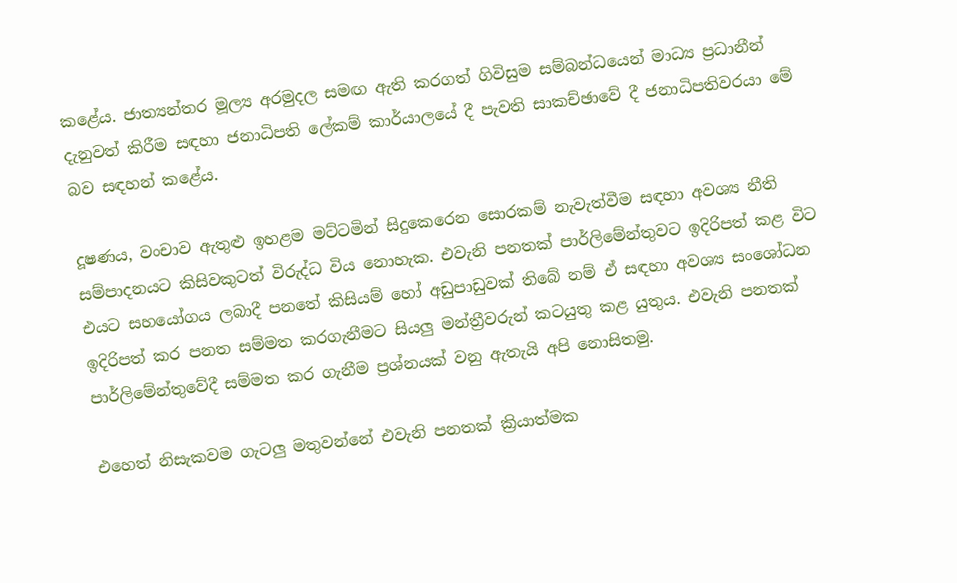කළේය. ජාත්‍යන්තර මූල්‍ය අරමුදල සමඟ ඇති කරගත් ගිවිසුම සම්බන්ධයෙන් මාධ්‍ය ප්‍රධානීන් දැනුවත් කිරීම සඳහා ජනාධිපති ලේකම් කාර්යාලයේ දී පැවති සාකච්ඡාවේ දී ජනාධිපතිවරයා මේ බව සඳහන් කළේය.

දූෂණය, වංචාව ඇතුළු ඉහළම මට්ටමින් සිදුකෙරෙන සොරකම් නැවැත්වීම සඳහා අවශ්‍ය නීති සම්පාදනයට කිසිවකුටත් විරුද්ධ විය නොහැක. එවැනි පනතක් පාර්ලිමේන්තුවට ඉදිරිපත් කළ විට එයට සහයෝගය ලබාදී පනතේ කිසියම් හෝ අඩුපාඩුවක් තිබේ නම් ඒ සඳහා අවශ්‍ය සංශෝධන ඉදිරිපත් කර පනත සම්මත කරගැනීමට සියලු‍ මන්ත්‍රීවරුන් කටයුතු කළ යුතුය. එවැනි පනතක් පාර්ලිමේන්තුවේදී සම්මත කර ගැනීම ප්‍රශ්නයක් වනු ඇතැයි අපි නොසිතමු.

එහෙත් නිසැකවම ගැටලු‍ මතුවන්නේ එවැනි පනතක් ක්‍රියාත්මක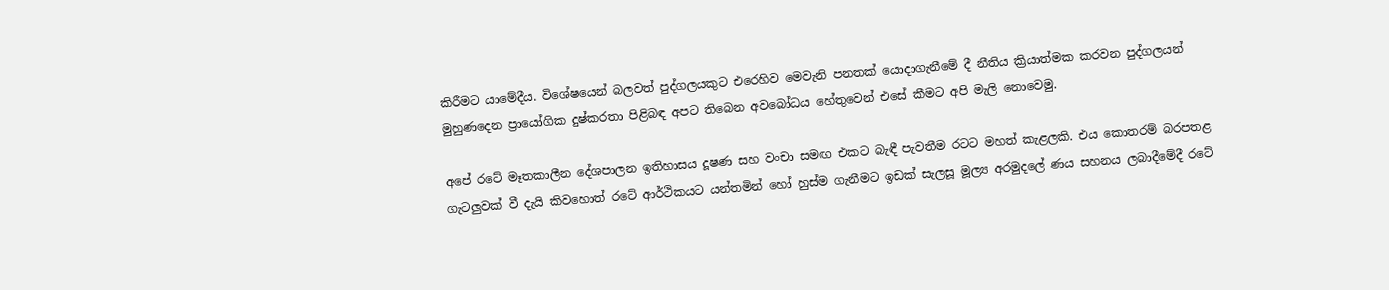කිරීමට යාමේදීය. විශේෂයෙන් බලවත් පුද්ගලයකුට එරෙහිව මෙවැනි පනතක් යොදාගැනීමේ දී නීතිය ක්‍රියාත්මක කරවන පුද්ගලයන් මුහුණදෙන ප්‍රායෝගික දුෂ්කරතා පිළිබඳ අපට තිබෙන අවබෝධය හේතුවෙන් එසේ කීමට අපි මැලි නොවෙමු.

අපේ රටේ මෑතකාලීන දේශපාලන ඉතිහාසය දූෂණ සහ වංචා සමඟ එකට බැඳී පැවතීම රටට මහත් කැළලකි. එය කොතරම් බරපතළ ගැටලු‍වක් වී දැයි කිවහොත් රටේ ආර්ථිකයට යන්තමින් හෝ හුස්ම ගැනීමට ඉඩක් සැලසූ මූල්‍ය අරමුදලේ ණය සහනය ලබාදීමේදී රටේ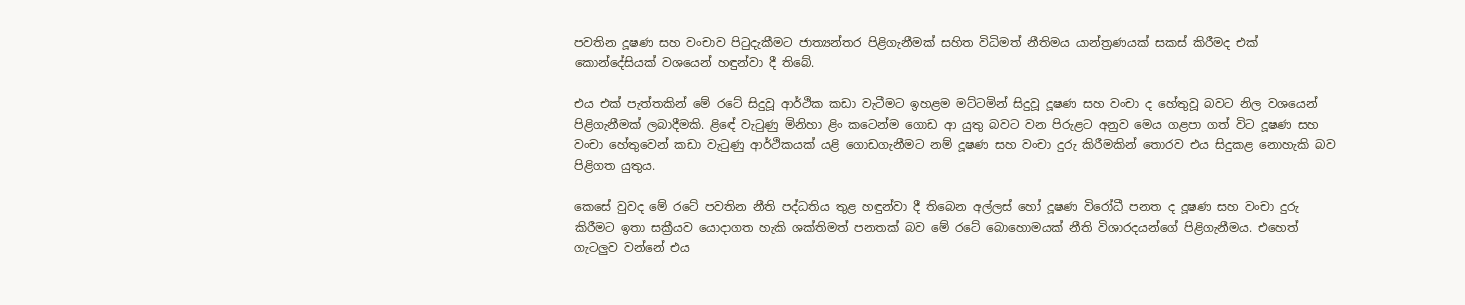පවතින දූෂණ සහ වංචාව පිටුදැකීමට ජාත්‍යන්තර පිළිගැනීමක් සහිත විධිමත් නීතිමය යාන්ත්‍රණයක් සකස් කිරීමද එක් කොන්දේසියක් වශයෙන් හඳුන්වා දී තිබේ.

එය එක් පැත්තකින් මේ රටේ සිදුවූ ආර්ථික කඩා වැටීමට ඉහළම මට්ටමින් සිදුවූ දූෂණ සහ වංචා ද හේතුවූ බවට නිල වශයෙන් පිළිගැනීමක් ලබාදීමකි. ළිඳේ වැටුණු මිනිහා ළිං කටෙන්ම ගොඩ ආ යුතු බවට වන පිරුළට අනුව මෙය ගළපා ගත් විට දූෂණ සහ වංචා හේතුවෙන් කඩා වැටුණු ආර්ථිකයක් යළි ගොඩගැනීමට නම් දූෂණ සහ වංචා දුරු කිරීමකින් තොරව එය සිදුකළ නොහැකි බව පිළිගත යුතුය.

කෙසේ වුවද මේ රටේ පවතින නීති පද්ධතිය තුළ හඳුන්වා දී තිබෙන අල්ලස් හෝ දූෂණ විරෝධී පනත ද දූෂණ සහ වංචා දුරු කිරීමට ඉතා සක්‍රීයව යොදාගත හැකි ශක්තිමත් පනතක් බව මේ රටේ බොහොමයක් නීති විශාරදයන්ගේ පිළිගැනීමය. එහෙත් ගැටලු‍ව වන්නේ එය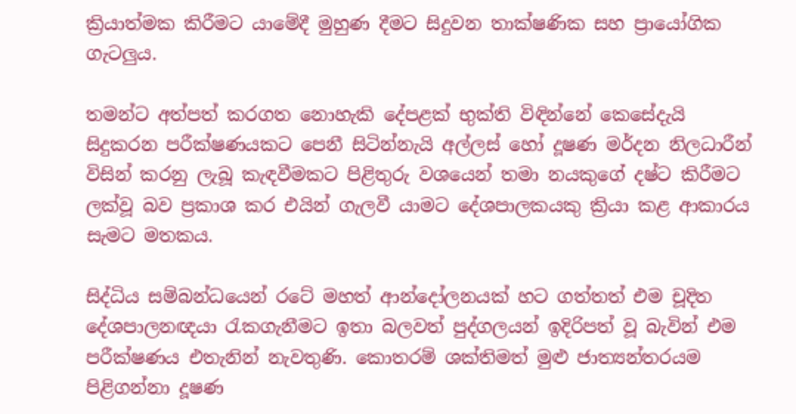ක්‍රියාත්මක කිරීමට යාමේදී මුහුණ දීමට සිදුවන තාක්ෂණික සහ ප්‍රායෝගික ගැටලු‍ය.

තමන්ට අත්පත් කරගත නොහැකි දේපළක් භුක්ති විඳින්නේ කෙසේදැයි සිදුකරන පරීක්ෂණයකට පෙනී සිටින්නැයි අල්ලස් හෝ දූෂණ මර්දන නිලධාරීන් විසින් කරනු ලැබූ කැඳවීමකට පිළිතුරු වශයෙන් තමා නයකුගේ දෂ්ට කිරීමට ලක්වූ බව ප්‍රකාශ කර එයින් ගැලවී යාමට දේශපාලකයකු ක්‍රියා කළ ආකාරය සැමට මතකය.

සිද්ධිය සම්බන්ධයෙන් රටේ මහත් ආන්දෝලනයක් හට ගත්තත් එම චූදිත දේශපාලනඥයා රැකගැනීමට ඉතා බලවත් පුද්ගලයන් ඉදිරිපත් වූ බැවින් එම පරීක්ෂණය එතැනින් නැවතුණි. කොතරම් ශක්තිමත් මුළු ජාත්‍යන්තරයම පිළිගන්නා දූෂණ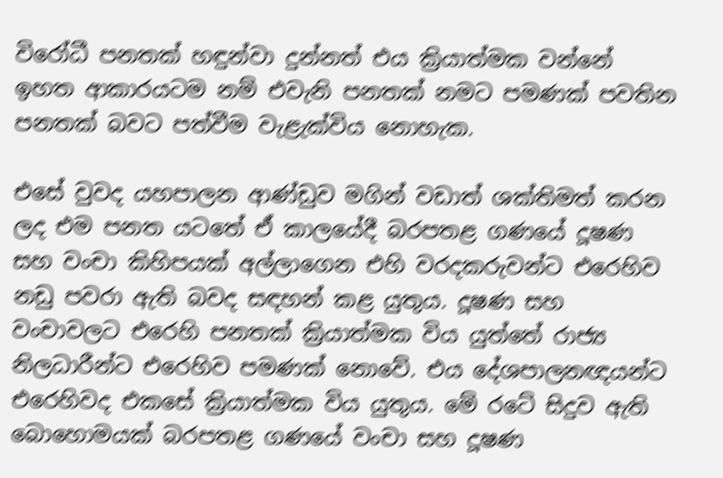විරෝධී පනතක් හඳුන්වා දුන්නත් එය ක්‍රියාත්මක වන්නේ ඉහත ආකාරයටම නම් එවැනි පනතක් නමට පමණක් පවතින පනතක් බවට පත්වීම වැළැක්විය නොහැක.

එසේ වුවද යහපාලන ආණ්ඩුව මගින් වඩාත් ශක්තිමත් කරන ලද එම පනත යටතේ ඒ කාලයේදී බරපතළ ගණයේ දූෂණ සහ වංචා කිහිපයක් අල්ලාගෙන එහි වරදකරුවන්ට එරෙහිව නඩු පවරා ඇති බවද සඳහන් කළ යුතුය. දූෂණ සහ වංචාවලට එරෙහි පනතක් ක්‍රියාත්මක විය යුත්තේ රාජ්‍ය නිලධාරීන්ට එරෙහිව පමණක් නොවේ. එය දේශපාලනඥයන්ට එරෙහිවද එකසේ ක්‍රියාත්මක විය යුතුය. මේ රටේ සිදුව ඇති බොහොමයක් බරපතළ ගණයේ වංචා සහ දූෂණ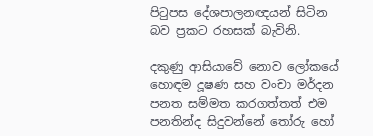පිටුපස දේශපාලනඥයන් සිටින බව ප්‍රකට රහසක් බැවිනි.

දකුණු ආසියාවේ නොව ලෝකයේ හොඳම දූෂණ සහ වංචා මර්දන පනත සම්මත කරගත්තත් එම පනතින්ද සිදුවන්නේ තෝරු හෝ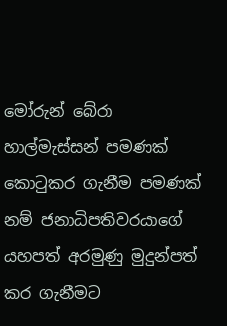මෝරුන් බේරා හාල්මැස්සන් පමණක් කොටුකර ගැනීම පමණක් නම් ජනාධිපතිවරයාගේ යහපත් අරමුණු මුදුන්පත් කර ගැනීමට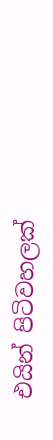එයින් පිටිවහලක්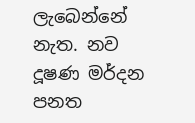ලැබෙන්නේ නැත. නව දූෂණ මර්දන පනත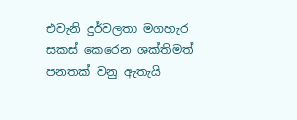එවැනි දුර්වලතා මගහැර සකස් කෙරෙන ශක්තිමත් පනතක් වනු ඇතැයි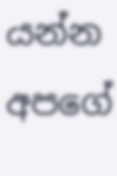යන්න අපගේ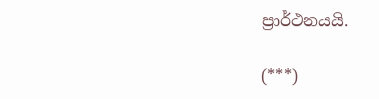ප්‍රාර්ථනයයි.

(***)